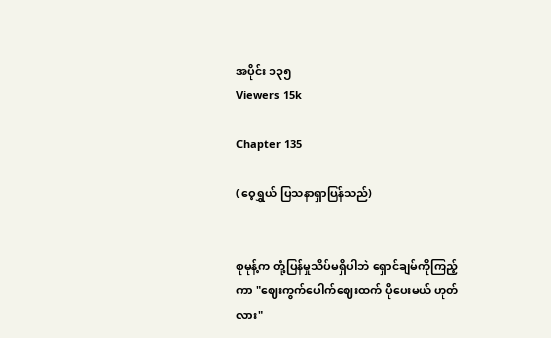အပိုင်း ၁၃၅
Viewers 15k

Chapter 135

(ဝေ့ရွှယ် ပြသနာရှာပြန်သည်)


စုမုန့်က တုံ့ပြန်မှုသိပ်မရှိပါဘဲ ရှောင်ချမ်ကိုကြည့်ကာ "ဈေးကွက်ပေါက်ဈေးထက် ပိုပေးမယ် ဟုတ်လား"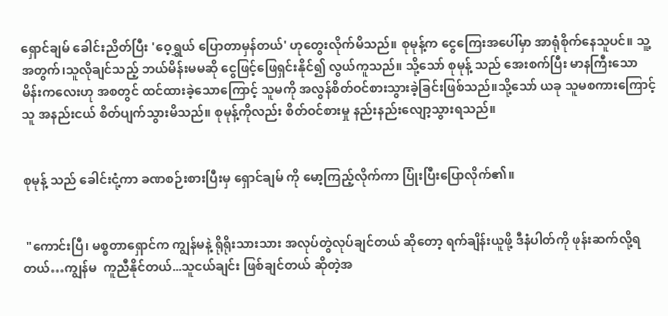ရှောင်ချမ် ခေါင်းညိတ်ပြီး 'ဝေ့ရွှယ် ပြောတာမှန်တယ်' ဟုတွေးလိုက်မိသည်။ စုမုန့်က ငွေကြေးအပေါ်မှာ အာရုံစိုက်နေသူပင်။ သူ့အတွက်၊သူလိုချင်သည့် ဘယ်မိန်းမမ‌ဆို ငွေဖြင့်ဖြေရှင်းနိုင်၍ လွယ်ကူသည်။ သို့သော် စုမုန့် သည် အေးစက်ပြီး မာနကြီးသော မိန်းကလေးဟု အစတွင် ထင်ထားခဲ့သောကြောင့် သူမကို အလွန်စိတ်ဝင်စားသွားခဲ့ခြင်းဖြစ်သည်။သို့သော် ယခု သူမစကားကြောင့် သူ အနည်းငယ် စိတ်ပျက်သွားမိသည်။ စုမုန့်ကိုလည်း စိတ်ဝင်စားမှု နည်းနည်းလျော့သွားရသည်။


စုမုန့် သည် ခေါင်းငုံ့ကာ ခဏစဉ်းစားပြီးမှ ရှောင်ချမ် ကို မော့ကြည့်လိုက်ကာ ပြုံးပြီးပြောလိုက်၏။


 "ကောင်းပြီ၊ မစ္စတာရှောင်က ကျွန်မနဲ့ ရိုရိုးသားသား အလုပ်တွဲလုပ်ချင်တယ် ဆိုတော့ ရက်ချိန်းယူဖို့ ဒီနံပါတ်ကို ဖုန်းဆက်လို့ရတယ်…ကျွန်မ  ကူညီနိုင်တယ်...သူငယ်ချင်း ဖြစ်ချင်တယ် ဆိုတဲ့အ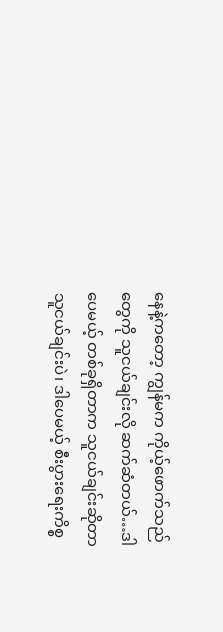နေနဲ့ကတော့ ကျွန်မက ကိုယ့်ဖောက်သည်တွေကို သူငယ်ချင်းလို ဆက်ဆံတယ်…ဒါပေမယ့် တစ်ခုရှိတာက သူငယ်ချင်းဆိုတာ သူငယ်ချင်းပဲ၊ ဒါပေမယ့် စီးပွားရေးကိစ္စ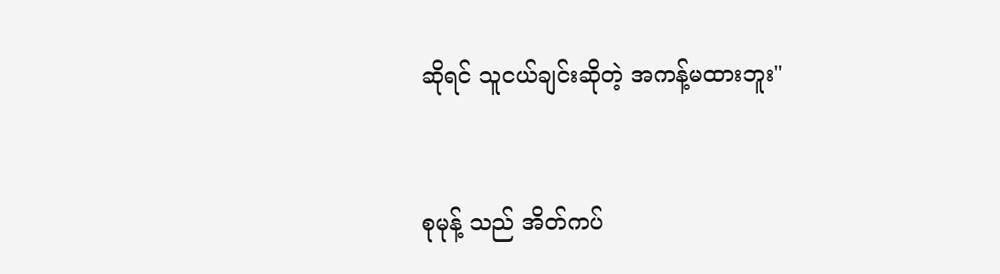ဆိုရင် သူငယ်ချင်းဆိုတဲ့ အကန့်မထားဘူး"


စုမုန့် သည် အိတ်ကပ်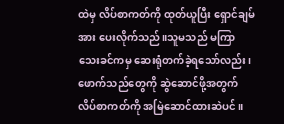ထဲမှ လိပ်စာကတ်ကို ထုတ်ယူပြီး ရှောင်ချမ် အား ပေးလိုက်သည်။သူမသည် မကြာသေးခင်ကမှ ဆေးရုံတက်ခဲ့ရသော်လည်း၊ ဖောက်သည်တွေကို ဆွဲဆောင်ဖို့အတွက် လိပ်စာကတ်ကို အမြဲဆောင်ထားဆဲပင်။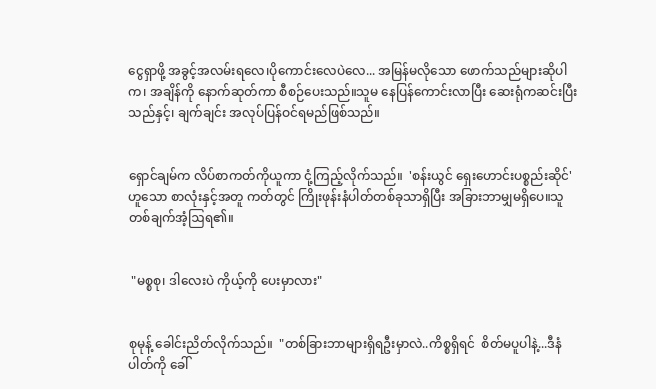ငွေရှာဖို့ အခွင့်အလမ်းရလေ၊ပိုကောင်းလေပဲလေ... အမြန်မလိုသော ဖောက်သည်များဆိုပါက၊ အချိန်ကို နောက်ဆုတ်ကာ စီစဉ်ပေးသည်။သူမ နေပြန်ကောင်းလာပြီး ဆေးရုံကဆင်းပြီးသည်နှင့်၊ ချက်ချင်း အလုပ်ပြန်ဝင်ရမည်ဖြစ်သည်။


ရှောင်ချမ်က လိပ်စာကတ်ကိုယူကာ ငုံ့ကြည့်လိုက်သည်။  'စန်းယွင် ရှေးဟောင်းပစ္စည်းဆိုင်' ဟူသော စာလုံးနှင့်အတူ ကတ်တွင် ကြိုးဖုန်းနံပါတ်တစ်ခုသာရှိပြီး အခြားဘာမျှမရှိပေ။သူ တစ်ချက်အံ့ဩရ၏။


 "မစ္စစု၊ ဒါလေးပဲ ကိုယ့်ကို ပေးမှာလား"


စုမုန့် ခေါင်းညိတ်လိုက်သည်။  "တစ်ခြားဘာများရှိရဦးမှာလဲ..ကိစ္စရှိရင်  စိတ်မပူပါနဲ့...ဒီနံပါတ်ကို ခေါ်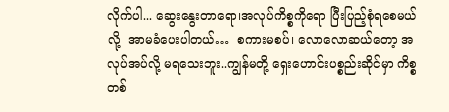လိုက်ပါ... ဆွေးနွေးတာရော၊အလုပ်ကိစ္စကိုရော ပြီးပြည့်စုံရစေမယ်လို့  အာမခံပေးပါတယ်…  စကားမစပ်၊ လောလောဆယ်တော့ အလုပ်အပ်လို့ မရသေးဘူး..ကျွန်မတို့ ရှေးဟောင်းပစ္စည်းဆိုင်မှာ ကိစ္စတစ်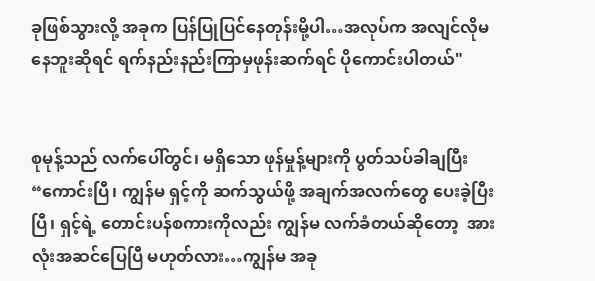ခုဖြစ်သွားလို့ အခုက ပြန်ပြုပြင်နေတုန်းမို့ပါ…အလုပ်က အလျင်လိုမနေဘူးဆိုရင် ရက်နည်းနည်းကြာမှဖုန်းဆက်ရင် ပိုကောင်းပါတယ်"


စုမုန့်သည် လက်ပေါ်တွင်၊ မရှိသော ဖုန်မှုန့်များကို ပွတ်သပ်ခါချပြီး “ကောင်းပြီ၊ ကျွန်မ ရှင့်ကို ဆက်သွယ်ဖို့ အချက်အလက်တွေ ပေးခဲ့ပြီးပြီ၊ ရှင့်ရဲ့ တောင်းပန်စကားကိုလည်း ကျွန်မ လက်ခံတယ်ဆိုတော့  အားလုံးအဆင်ပြေပြီ မဟုတ်လား…ကျွန်မ အခု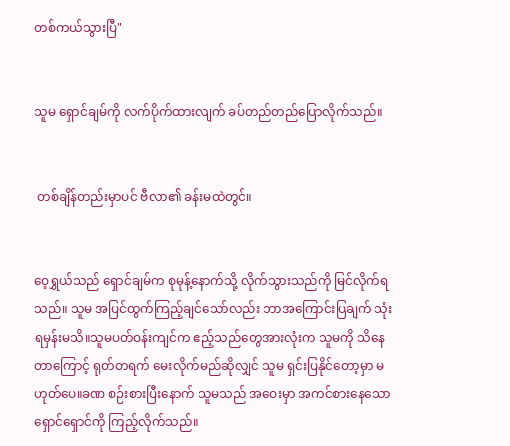တစ်ကယ်သွားပြီ"


သူမ ရှောင်ချမ်ကို လက်ပိုက်ထားလျက် ခပ်တည်တည်ပြောလိုက်သည်။


 တစ်ချိန်တည်းမှာပင် ဗီလာ၏ ခန်းမထဲတွင်။


ဝေ့ရွှယ်သည် ရှောင်ချမ်က စုမုန့်နောက်သို့ လိုက်သွားသည်ကို မြင်လိုက်ရသည်။ သူမ အပြင်ထွက်ကြည့်ချင်သော်လည်း ဘာအကြောင်းပြချက် သုံးရမှန်းမသိ။သူမပတ်ဝန်းကျင်က ဧည့်သည်တွေအားလုံးက သူမကို သိနေတာကြောင့် ရုတ်တရက် မေးလိုက်မည်ဆိုလျှင် သူမ ရှင်းပြနိုင်တော့မှာ မဟုတ်ပေ။ခဏ စဉ်းစားပြီးနောက် သူမသည် အဝေးမှာ အကင်စားနေသော ရှောင်ရှောင်ကို ကြည့်လိုက်သည်။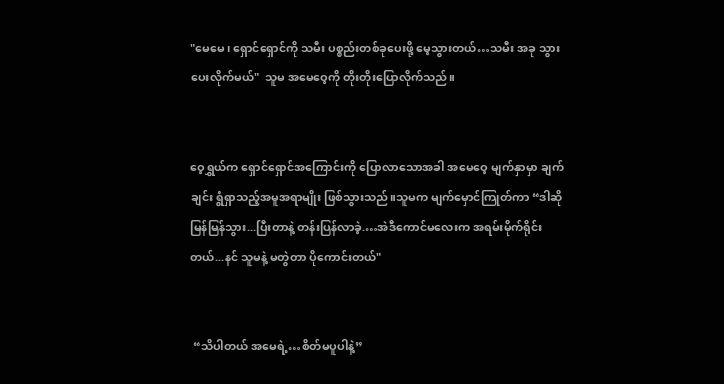"မေမေ၊ ရှောင်ရှောင်ကို သမီး ပစ္စည်းတစ်ခုပေးဖို့ မေ့သွားတယ်…သမီး အခု သွားပေးလိုက်မယ်"  သူမ အမေဝေ့ကို တိုးတိုးပြောလိုက်သည်။


ဝေ့ရွှယ်က ရှောင်ရှောင်အကြောင်းကို ပြောလာသောအခါ အမေဝေ့ မျက်နှာမှာ ချက်ချင်း ရွံရှာသည့်အမူအရာမျိုး ဖြစ်သွားသည်။သူမက မျက်မှောင်ကြုတ်ကာ “ဒါဆို မြန်မြန်သွား...ပြီးတာနဲ့ တန်းပြန်လာခဲ့.…အဲဒီကောင်မလေးက အရမ်းမိုက်ရိုင်းတယ်...နင် သူမနဲ့ မတွဲတာ ပိုကောင်းတယ်"


 “သိပါတယ် အမေရဲ့…စိတ်မပူပါနဲ့”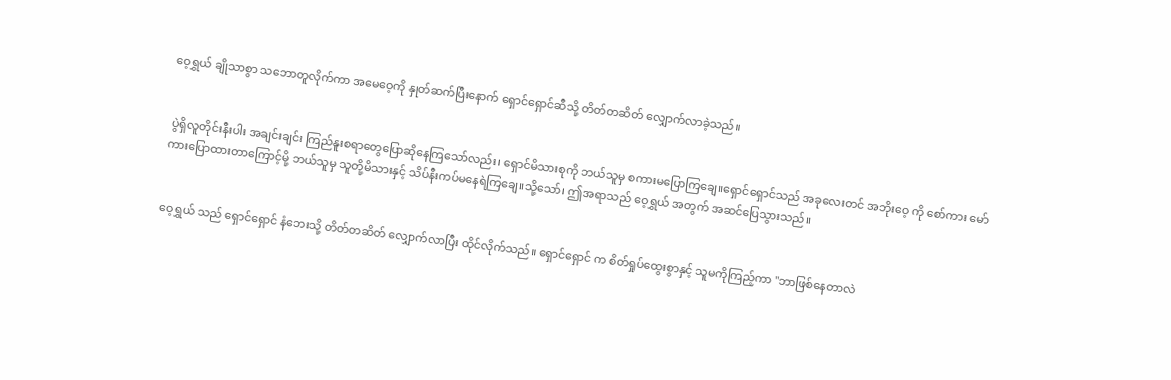ဝေ့ရွှယ် ချိုသာစွာ သဘောတူလိုက်ကာ အမေဝေ့ကို နှုတ်ဆက်ပြီးနောက် ရှောင်ရှောင်ဆီသို့ တိတ်တဆိတ် လျှောက်လာခဲ့သည်။


 ပွဲရှိလူတိုင်းနီးပါး အချင်းချင်း ကြည်နူးစရာတွေပြောဆိုနေကြသော်လည်း၊ ရှောင်မိသားစုကို ဘယ်သူမှ စကားမပြောကြချေ။ရှောင်ရှောင်သည် အခုလေးတင် အဘိုးဝေ့ ကို စော်ကား မော်ကားပြောထားတာကြောင့်မို့ ဘယ်သူမှ သူတို့မိသားနှင့် သိပ်နီးကပ်မနေရဲကြချေ။သို့သော်၊ ဤအရာသည် ဝေ့ရွှယ် အတွက် အဆင်ပြေသွားသည်။


ဝေ့ရွှယ် သည် ရှောင်ရှောင် နံဘေးသို့ တိတ်တဆိတ် လျှောက်လာပြီး ထိုင်လိုက်သည်။ ရှောင်ရှောင် က စိတ်ရှုပ်ထွေးစွာနှင့် သူမကိုကြည့်ကာ "ဘာဖြစ်နေတာလဲ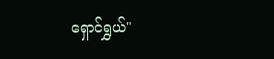ရှောင်ရွှယ်"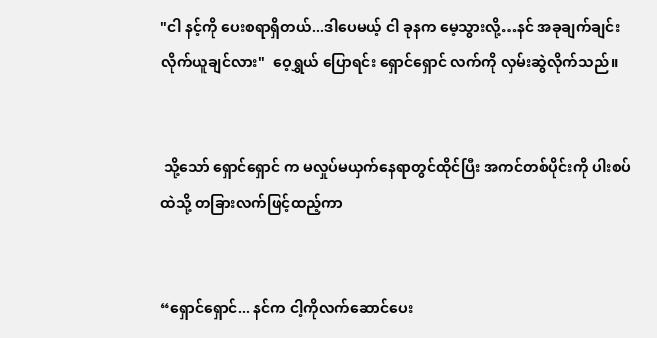"ငါ နင့်ကို ပေးစရာရှိတယ်...ဒါပေမယ့် ငါ ခုနက မေ့သွားလို့…နင် အခုချက်ချင်းလိုက်ယူချင်လား"  ဝေ့ရွှယ် ပြောရင်း ရှောင်ရှောင် လက်ကို လှမ်းဆွဲလိုက်သည်။


 သို့သော် ရှောင်ရှောင် က မလှုပ်မယှက်နေရာတွင်ထိုင်ပြီး အကင်တစ်ပိုင်းကို ပါးစပ်ထဲသို့ တခြားလက်ဖြင့်ထည့်ကာ


“ရှောင်ရှောင်... နင်က ငါ့ကိုလက်ဆောင်ပေး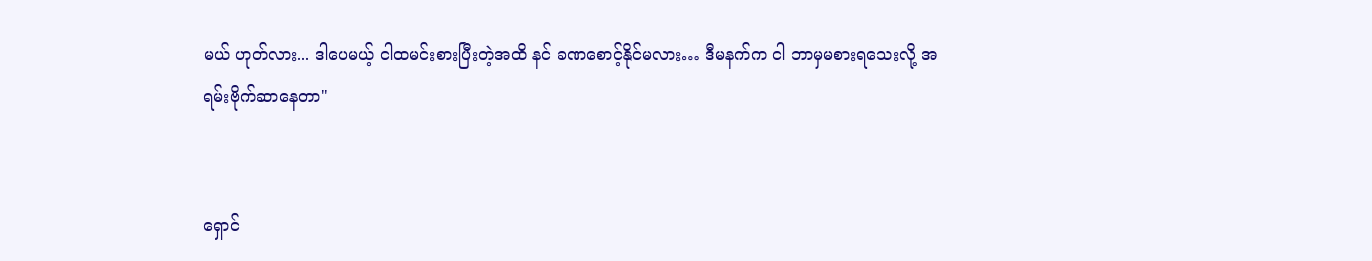မယ် ဟုတ်လား... ဒါပေမယ့် ငါထမင်းစားပြီးတဲ့အထိ နင် ခဏစောင့်နိုင်မလား… ဒီမနက်က ငါ ဘာမှမစားရသေးလို့ အရမ်းဗိုက်ဆာနေတာ"


ရှောင်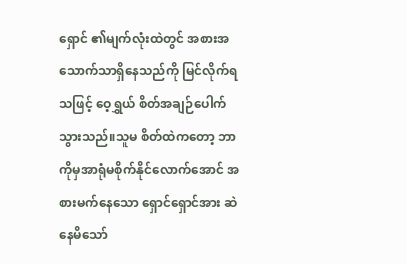ရှောင် ၏မျက်လုံးထဲတွင် အစားအသောက်သာရှိနေသည်ကို မြင်လိုက်ရသဖြင့် ဝေ့ရွှယ် စိတ်အချဉ်ပေါက်သွားသည်။သူမ စိတ်ထဲကတော့ ဘာကိုမှအာရုံမစိုက်နိုင်လောက်အောင် အစားမက်နေသော ရှောင်ရှောင်အား ဆဲနေမိသော်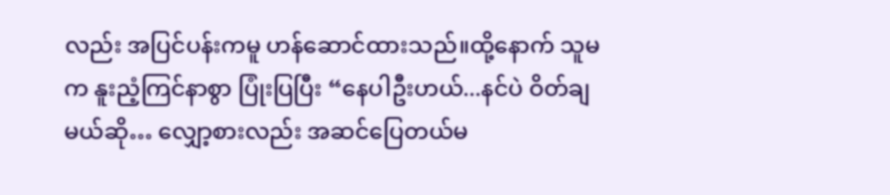လည်း အပြင်ပန်းကမူ ဟန်ဆောင်ထားသည်။ထို့နောက် သူမက နူးညံ့ကြင်နာစွာ ပြုံးပြပြီး “နေပါဦးဟယ်...နင်ပဲ ဝိတ်ချမယ်ဆို… လျှော့စားလည်း အဆင်ပြေတယ်မ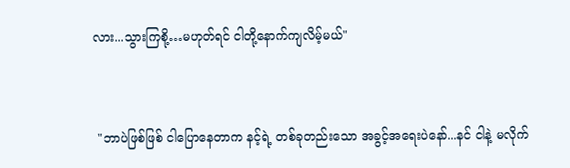လား...သွားကြစို့…မဟုတ်ရင် ငါတို့နောက်ကျလိမ့်မယ်"


 "ဘာပဲဖြစ်ဖြစ် ငါပြောနေတာက နင့်ရဲ့ တစ်ခုတည်းသော အခွင့်အရေးပဲနော်...နင် ငါနဲ့ မလိုက်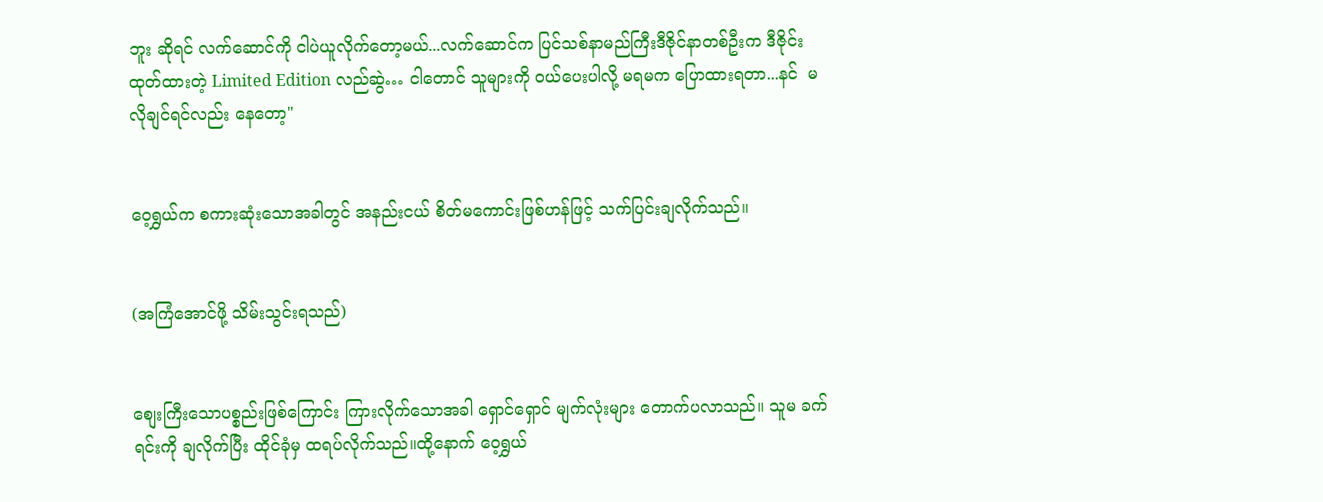ဘူး ဆိုရင် လက်ဆောင်ကို ငါပဲယူလိုက်တော့မယ်...လက်ဆောင်က ပြင်သစ်နာမည်ကြီးဒီဇိုင်နာတစ်ဦးက ဒီဇိုင်းထုတ်ထားတဲ့ Limited Edition လည်ဆွဲ… ငါတောင် သူများကို ဝယ်ပေးပါလို့ မရမက ပြောထားရတာ...နင်  မလိုချင်ရင်လည်း နေတော့"


ဝေ့ရွှယ်က စကားဆုံးသောအခါတွင် အနည်းငယ် စိတ်မကောင်းဖြစ်ဟန်ဖြင့် သက်ပြင်းချလိုက်သည်။


(အကြံအောင်ဖို့ သိမ်းသွင်းရသည်)


စျေးကြီးသောပစ္စည်းဖြစ်ကြောင်း ကြားလိုက်သောအခါ ရှောင်ရှောင် မျက်လုံးများ တောက်ပလာသည်။ သူမ ခက်ရင်းကို ချလိုက်ပြီး ထိုင်ခုံမှ ထရပ်လိုက်သည်။ထို့နောက် ဝေ့ရွှယ်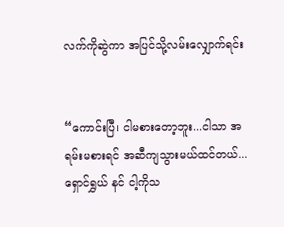လက်ကိုဆွဲကာ အပြင်သို့လမ်းလျှောက်ရင်း


“ကောင်းပြီ၊ ငါမစားတော့ဘူး...ငါသာ အရမ်းမစားရင် အဆီကျသွားမယ်ထင်တယ်... ရှောင်ရွှယ် နင် ငါ့ကိုသ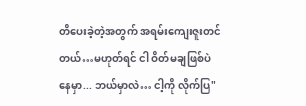တိပေးခဲ့တဲ့အတွက် အရမ်းကျေးဇူးတင်တယ်…မဟုတ်ရင် ငါ ဝိတ်မချဖြစ်ပဲ နေမှာ... ဘယ်မှာလဲ… ငါ့ကို လိုက်ပြ"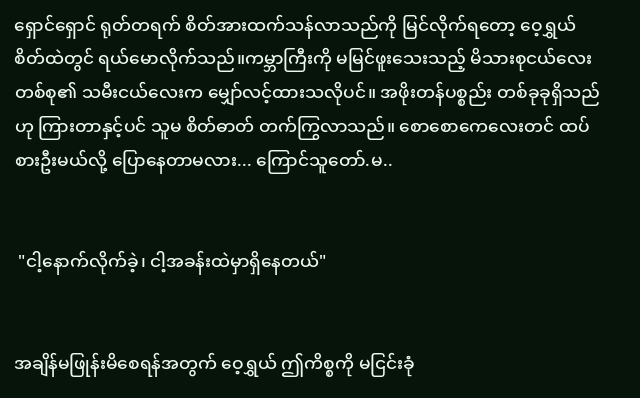ရှောင်ရှောင် ရုတ်တရက် စိတ်အားထက်သန်လာသည်ကို မြင်လိုက်ရတော့ ဝေ့ရွှယ် စိတ်ထဲတွင် ရယ်မောလိုက်သည်။ကမ္ဘာကြီးကို မမြင်ဖူးသေးသည့် မိသားစုငယ်လေးတစ်စု၏ သမီးငယ်လေးက မျှော်လင့်ထားသလိုပင်။ အဖိုးတန်ပစ္စည်း တစ်ခုခုရှိသည်ဟု ကြားတာနှင့်ပင် သူမ စိတ်ဓာတ် တက်ကြွလာသည်။ စောစောကေလေးတင် ထပ်စားဦးမယ်လို့ ပြောနေတာမလား... ကြောင်သူတော်.မ..


 "ငါ့နောက်လိုက်ခဲ့၊ ငါ့အခန်းထဲမှာရှိနေတယ်"


အချိန်မဖြုန်းမိစေရန်အတွက် ဝေ့ရွှယ် ဤကိစ္စကို မငြင်းခုံ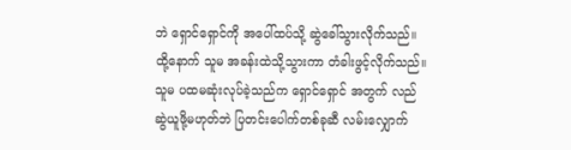ဘဲ ရှောင်ရှောင်ကို အပေါ်ထပ်သို့ ဆွဲခေါ်သွားလိုက်သည်။ထို့နောက် သူမ အခန်းထဲသို့သွားကာ တံခါးဖွင့်လိုက်သည်။ သူမ ပထမဆုံးလုပ်ခဲ့သည်က ရှောင်ရှောင် အတွက် လည်ဆွဲယူဖို့မဟုတ်ဘဲ ပြတင်းပေါက်တစ်ခုဆီ လမ်းလျှောက်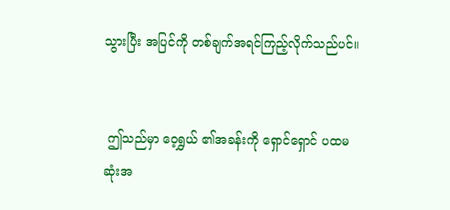သွားပြီး အပြင်ကို တစ်ချက်အရင်ကြည့်လိုက်သည်ပင်။


 ဤသည်မှာ ဝေ့ရွှယ် ၏အခန်းကို ရှောင်ရှောင် ပထမဆုံးအ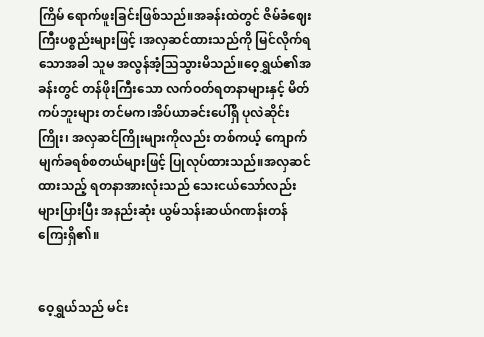ကြိမ်‌ ရောက်ဖူးခြင်းဖြစ်သည်။အခန်းထဲတွင် ဇိမ်ခံဈေးကြီးပစ္စည်းများဖြင့် ၊အလှဆင်ထားသည်ကို မြင်လိုက်ရသောအခါ သူမ အလွန်အံ့သြသွားမိသည်။ဝေ့ရွှယ်၏အခန်းတွင် တန်ဖိုးကြီးသော လက်ဝတ်ရတနာများနှင့် မိတ်ကပ်ဘူးများ တင်မက၊အိပ်ယာခင်းပေါ်ရှိ ပုလဲဆိုင်းကြိုး၊ အလှဆင်ကြိုးများကိုလည်း တစ်ကယ့် ကျောက်မျက်ခရစ်စတယ်များဖြင့် ပြုလုပ်ထားသည်။အလှဆင်ထားသည့် ရတနာအားလုံးသည် သေးငယ်သော်လည်း များပြားပြီး အနည်းဆုံး ယွမ်သန်းဆယ်ဂဏန်းတန်ကြေးရှိ၏။


ဝေ့ရွှယ်သည် မင်း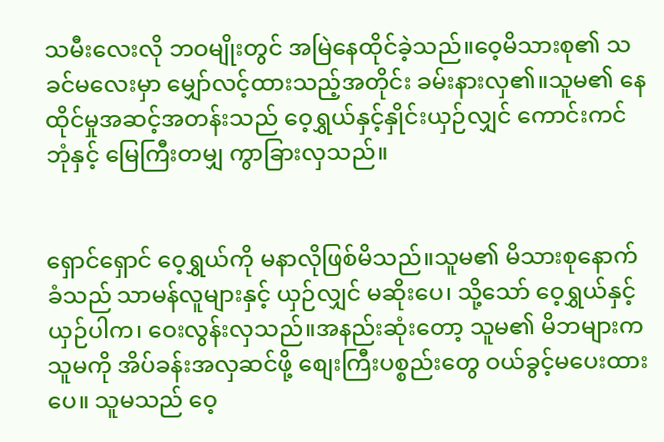သမီးလေးလို ဘဝမျိုးတွင် အမြဲနေထိုင်ခဲ့သည်။ဝေ့မိသားစု၏ သခင်မလေးမှာ မျှော်လင့်ထားသည့်အတိုင်း ခမ်းနားလှ၏။သူမ၏ နေထိုင်မှုအဆင့်အတန်းသည် ဝေ့ရွှယ်နှင့်နှိုင်းယှဉ်လျှင် ကောင်းကင်ဘုံနှင့် မြေကြီးတမျှ ကွာခြားလှသည်။


ရှောင်ရှောင် ဝေ့ရွှယ်ကို မနာလိုဖြစ်မိသည်။သူမ၏ မိသားစုနောက်ခံသည် သာမန်လူများနှင့် ယှဉ်လျှင် မဆိုးပေ၊ သို့သော် ဝေ့ရွှယ်နှင့်ယှဉ်ပါက၊ ဝေးလွန်းလှသည်။အနည်းဆုံးတော့ သူမ၏ မိဘများက သူမကို အိပ်ခန်းအလှဆင်ဖို့ စျေးကြီးပစ္စည်းတွေ ဝယ်ခွင့်မပေးထားပေ။ သူမသည် ဝေ့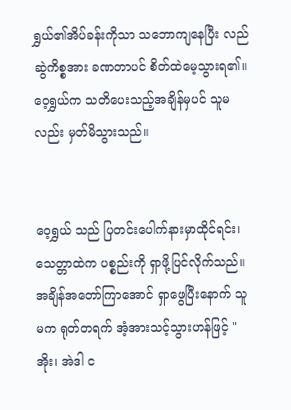ရွှယ်၏အိပ်ခန်းကိုသာ သဘောကျနေပြီး လည်ဆွဲကိစ္စအား ခဏတာပင် စိတ်ထဲမေ့သွားရ၏။ ဝေ့ရွှယ်က သတိပေးသည့်အချိန်မှပင် သူမလည်း မှတ်မိသွားသည်။


ဝေ့ရွှယ် သည် ပြတင်းပေါက်နားမှာထိုင်ရင်း၊ သေတ္တာထဲက ပစ္စည်းကို ရှာဖို့ပြင်လိုက်သည်။အချိန်အတော်ကြာအောင် ရှာဖွေပြီးနောက် သူမက ရုတ်တရက် အံ့အားသင့်သွားဟန်ဖြင့် "အိုး၊ အဲဒါ င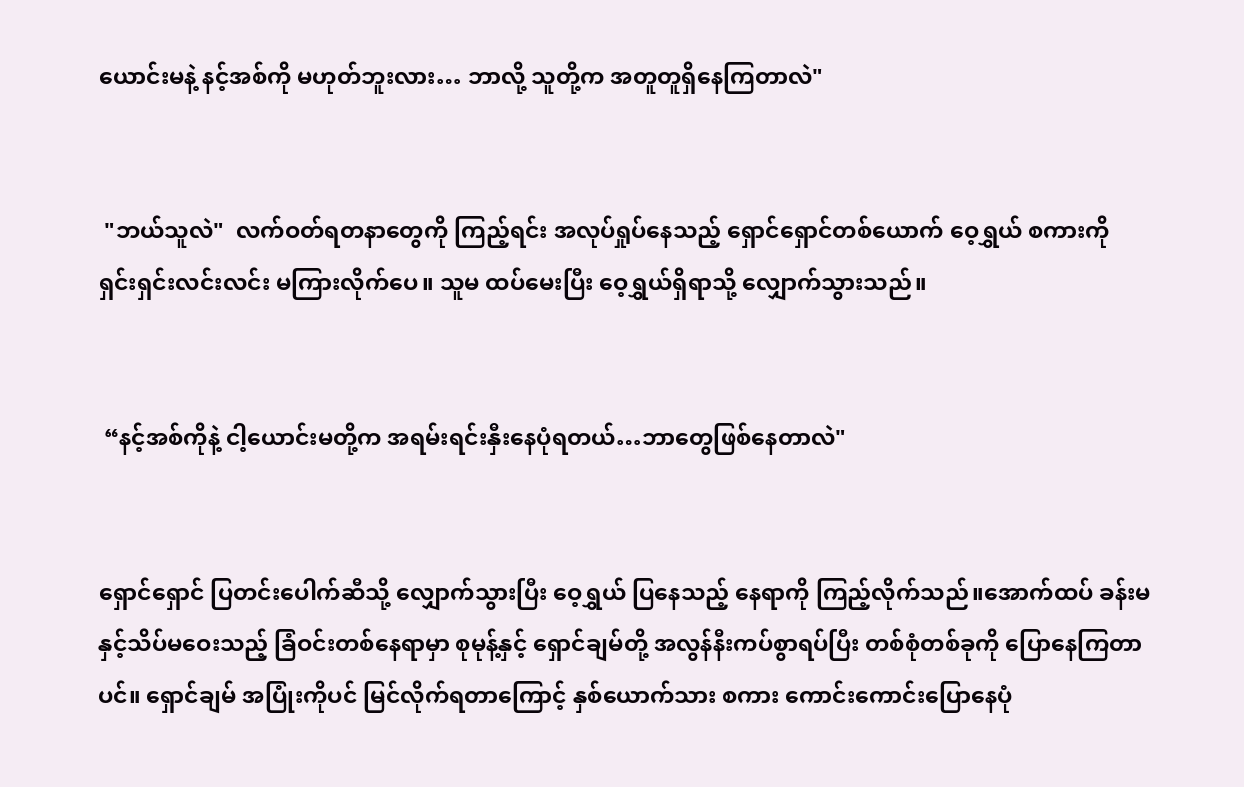ယောင်းမနဲ့ နင့်အစ်ကို မဟုတ်ဘူးလား… ဘာလို့ သူတို့က အတူတူရှိနေကြတာလဲ"


 "ဘယ်သူလဲ"  လက်ဝတ်ရတနာတွေကို ကြည့်ရင်း အလုပ်ရှုပ်နေသည့် ရှောင်ရှောင်တစ်ယောက် ဝေ့ရွှယ် စကားကို ရှင်းရှင်းလင်းလင်း မကြားလိုက်ပေ။ သူမ ထပ်မေးပြီး ဝေ့ရွှယ်ရှိရာသို့ လျှောက်သွားသည်။


 “နင့်အစ်ကိုနဲ့ ငါ့ယောင်းမတို့က အရမ်းရင်းနှီးနေပုံရတယ်…ဘာတွေဖြစ်နေတာလဲ"


ရှောင်ရှောင် ပြတင်းပေါက်ဆီသို့ လျှောက်သွားပြီး ဝေ့ရွှယ် ပြနေသည့် နေရာကို ကြည့်လိုက်သည်။အောက်ထပ် ခန်းမနှင့်သိပ်မဝေးသည့် ခြံဝင်းတစ်နေရာမှာ စုမုန့်နှင့် ရှောင်ချမ်တို့ အလွန်နီးကပ်စွာရပ်ပြီး တစ်စုံတစ်ခုကို ပြောနေကြတာပင်။ ရှောင်ချမ် အပြုံးကိုပင် မြင်လိုက်ရတာကြောင့် နှစ်ယောက်သား စကား ကောင်းကောင်းပြောနေပုံ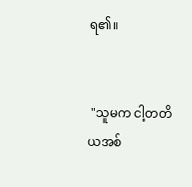ရ၏။


 "သူမက ငါ့တတိယအစ်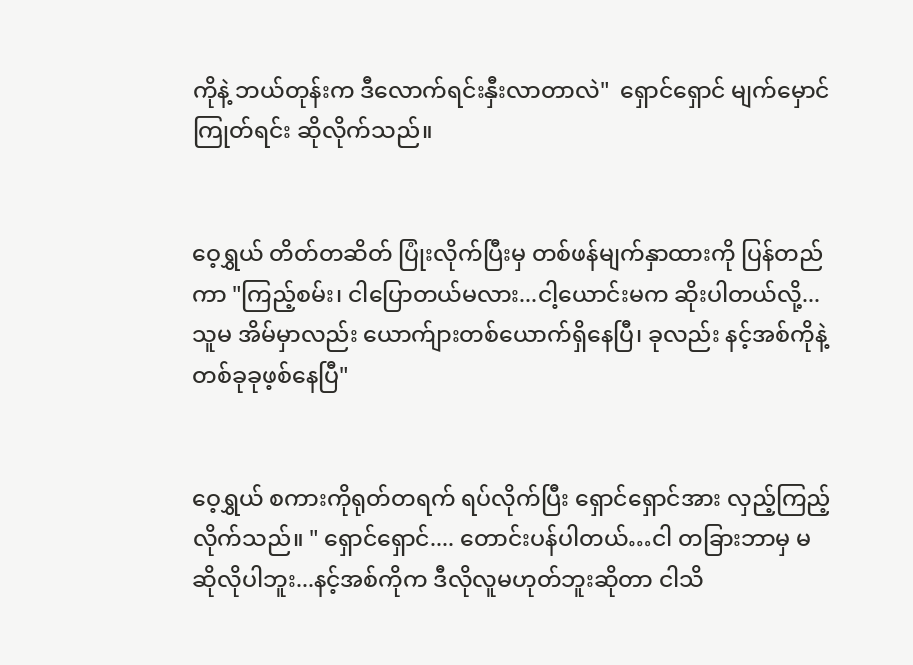ကိုနဲ့ ဘယ်တုန်းက ဒီလောက်ရင်းနှီးလာတာလဲ"  ရှောင်ရှောင် မျက်မှောင်ကြုတ်ရင်း ဆိုလိုက်သည်။


ဝေ့ရွှယ် တိတ်တဆိတ် ပြုံးလိုက်ပြီးမှ တစ်ဖန်မျက်နှာထားကို ပြန်တည်ကာ "ကြည့်စမ်း၊ ငါပြောတယ်မလား...ငါ့ယောင်းမက ဆိုးပါတယ်လို့...သူမ အိမ်မှာလည်း ယောက်ျားတစ်ယောက်ရှိနေပြီ၊ ခုလည်း နင့်အစ်ကိုနဲ့ တစ်ခုခုဖ့စ်နေပြီ"


ဝေ့ရွှယ် စကားကိုရုတ်တရက် ရပ်လိုက်ပြီး ရှောင်ရှောင်အား လှည့်ကြည့်လိုက်သည်။ " ရှောင်ရှောင်.... တောင်းပန်ပါတယ်…ငါ တခြားဘာမှ မဆိုလိုပါဘူး...နင့်အစ်ကိုက ဒီလိုလူမဟုတ်ဘူးဆိုတာ ငါသိ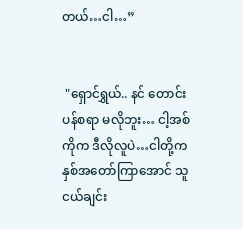တယ်…ငါ…”


 "ရှောင်ရွှယ်.. နင် တောင်းပန်စရာ မလိုဘူး… ငါ့အစ်ကိုက ဒီလိုလူပဲ…ငါတို့က နှစ်အတော်ကြာအောင် သူငယ်ချင်း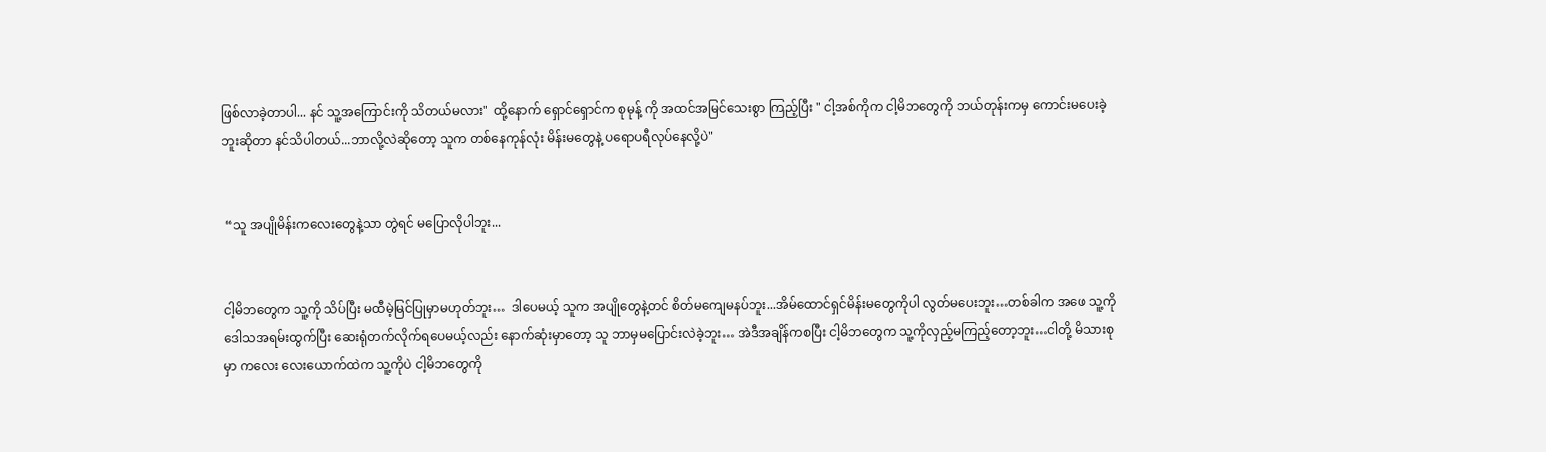ဖြစ်လာခဲ့တာပါ... နင် သူ့အကြောင်းကို သိတယ်မလား"  ထို့နောက် ရှောင်ရှောင်က စုမုန့် ကို အထင်အမြင်သေးစွာ ကြည့်ပြီး " ငါ့အစ်ကိုက ငါ့မိဘတွေကို ဘယ်တုန်းကမှ ကောင်းမပေးခဲ့ဘူးဆိုတာ နင်သိပါတယ်...ဘာလို့လဲဆိုတော့ သူက တစ်နေကုန်လုံး မိန်းမတွေနဲ့ ပရောပရီလုပ်နေလို့ပဲ"


 “သူ အပျိုမိန်းကလေးတွေနဲ့သာ တွဲရင် မပြောလိုပါဘူး...


ငါ့မိဘတွေက သူ့ကို သိပ်ပြီး မထီမဲ့မြင်ပြုမှာမဟုတ်ဘူး…  ဒါပေမယ့် သူက အပျိုတွေနဲ့တင် စိတ်မကျေမနပ်ဘူး...အိမ်ထောင်ရှင်မိန်းမတွေကိုပါ လွတ်မပေးဘူး…တစ်ခါက အဖေ သူ့ကိုဒေါသအရမ်းထွက်ပြီး ဆေးရုံတက်လိုက်ရပေမယ့်လည်း နောက်ဆုံးမှာတော့ သူ ဘာမှမပြောင်းလဲခဲ့ဘူး… အဲဒီအချိန်ကစပြီး ငါ့မိဘတွေက သူ့ကိုလှည့်မကြည့်တော့ဘူး…ငါတို့ မိသားစုမှာ ကလေး လေးယောက်ထဲက သူ့ကိုပဲ ငါ့မိဘတွေကို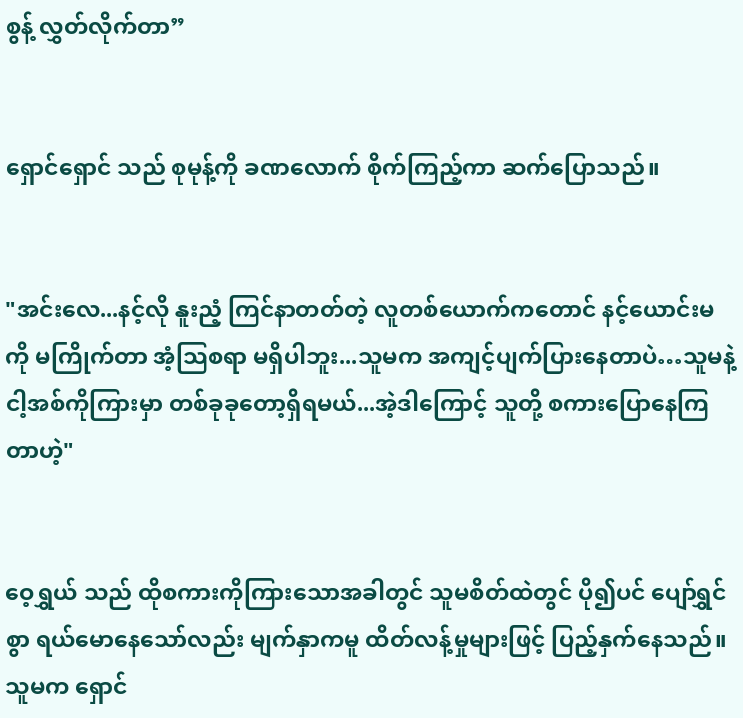စွန့် လွှတ်လိုက်တာ”


ရှောင်ရှောင် သည် စုမုန့်ကို ခဏလောက် စိုက်ကြည့်ကာ ဆက်ပြောသည်။


"အင်းလေ...နင့်လို နူးညံ့ ကြင်နာတတ်တဲ့ လူတစ်ယောက်ကတောင် နင့်ယောင်းမကို မကြိုက်တာ အံ့သြစရာ မရှိပါဘူး...သူမက အကျင့်ပျက်ပြားနေတာပဲ…သူမနဲ့ ငါ့အစ်ကိုကြားမှာ တစ်ခုခုတော့ရှိရမယ်...အဲ့ဒါကြောင့် သူတို့ စကားပြောနေကြတာဟဲ့"


ဝေ့ရွှယ် သည် ထိုစကားကိုကြားသောအခါတွင် သူမစိတ်ထဲတွင် ပို၍ပင် ပျော်ရွှင်စွာ ရယ်မောနေသော်လည်း မျက်နှာကမူ ထိတ်လန့်မှုများဖြင့် ပြည့်နှက်နေသည်။ သူမက ရှောင်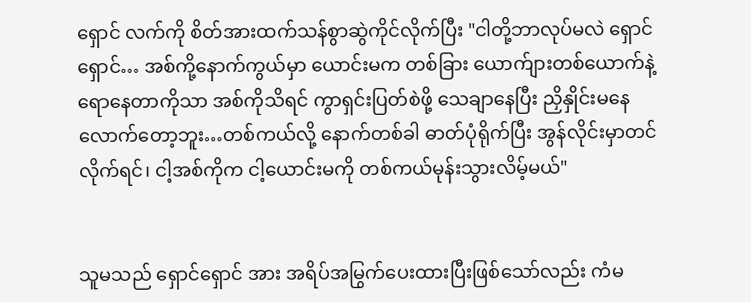ရှောင် လက်ကို စိတ်အားထက်သန်စွာဆွဲကိုင်လိုက်ပြီး "ငါတို့ဘာလုပ်မလဲ ရှောင်ရှောင်… အစ်ကို့နောက်ကွယ်မှာ ယောင်းမက တစ်‌ခြား ယောက်ျားတစ်ယောက်နဲ့ ရောနေတာကိုသာ အစ်ကိုသိရင် ကွာရှင်းပြတ်စဲဖို့ သေချာနေပြီး ညှိနှိုင်းမနေလောက်တော့ဘူး…တစ်ကယ်လို့ နောက်တစ်ခါ ဓာတ်ပုံရိုက်ပြီး အွန်လိုင်းမှာတင်လိုက်ရင်၊ ငါ့အစ်ကိုက ငါ့ယောင်းမကို တစ်ကယ်မုန်းသွားလိမ့်မယ်"


သူမသည် ရှောင်ရှောင် အား အရိပ်အမြွက်ပေးထားပြီးဖြစ်သော်လည်း ကံမ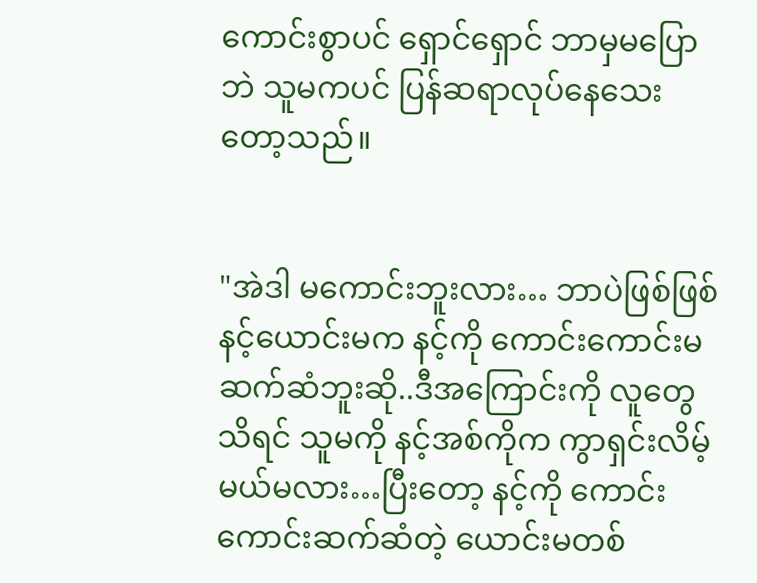ကောင်းစွာပင် ရှောင်ရှောင် ဘာမှမပြောဘဲ သူမကပင် ပြန်ဆရာလုပ်နေသေးတော့သည်။


"အဲဒါ မကောင်းဘူးလား… ဘာပဲဖြစ်ဖြစ် နင့်ယောင်းမက နင့်ကို ကောင်းကောင်းမဆက်ဆံဘူးဆို..ဒီအကြောင်းကို လူတွေသိရင် သူမကို နင့်အစ်ကိုက ကွာရှင်းလိမ့်မယ်မလား…ပြီးတော့ နင့်ကို ကောင်းကောင်းဆက်ဆံတဲ့ ယောင်းမတစ်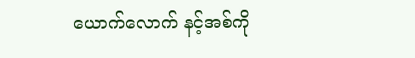ယောက်လောက် နင့်အစ်ကို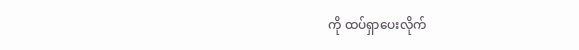ကို ထပ်ရှာပေးလိုက်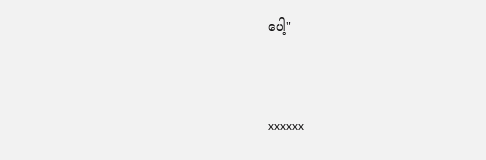ပေါ့"



xxxxxx